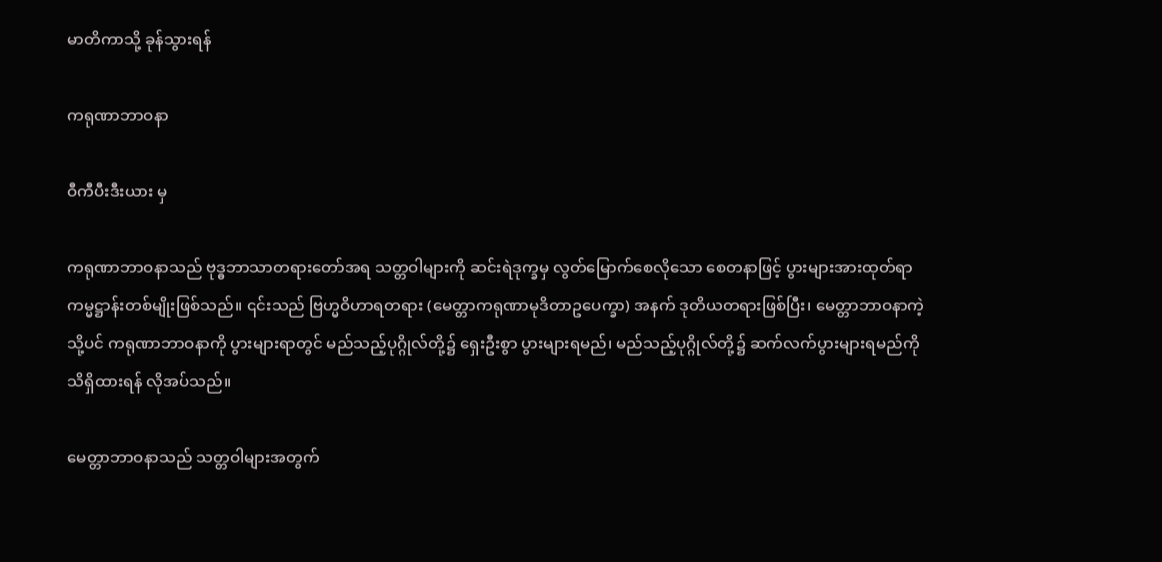မာတိကာသို့ ခုန်သွားရန်

ကရုဏာဘာဝနာ

ဝီကီပီးဒီးယား မှ

ကရုဏာဘာဝနာသည် ဗုဒ္ဓဘာသာတရားတော်အရ သတ္တဝါများကို ဆင်းရဲဒုက္ခမှ လွတ်မြောက်စေလိုသော စေတနာဖြင့် ပွားများအားထုတ်ရာ ကမ္မဋ္ဌာန်းတစ်မျိုးဖြစ်သည်။ ၎င်းသည် ဗြဟ္မဝိဟာရတရား (မေတ္တာကရုဏာမုဒိတာဥပေက္ခာ) အနက် ဒုတိယတရားဖြစ်ပြီး၊ မေတ္တာဘာဝနာကဲ့သို့ပင် ကရုဏာဘာဝနာကို ပွားများရာတွင် မည်သည့်ပုဂ္ဂိုလ်တို့၌ ရှေးဦးစွာ ပွားများရမည်၊ မည်သည့်ပုဂ္ဂိုလ်တို့၌ ဆက်လက်ပွားများရမည်ကို သိရှိထားရန် လိုအပ်သည်။

မေတ္တာဘာဝနာသည် သတ္တဝါများအတွက်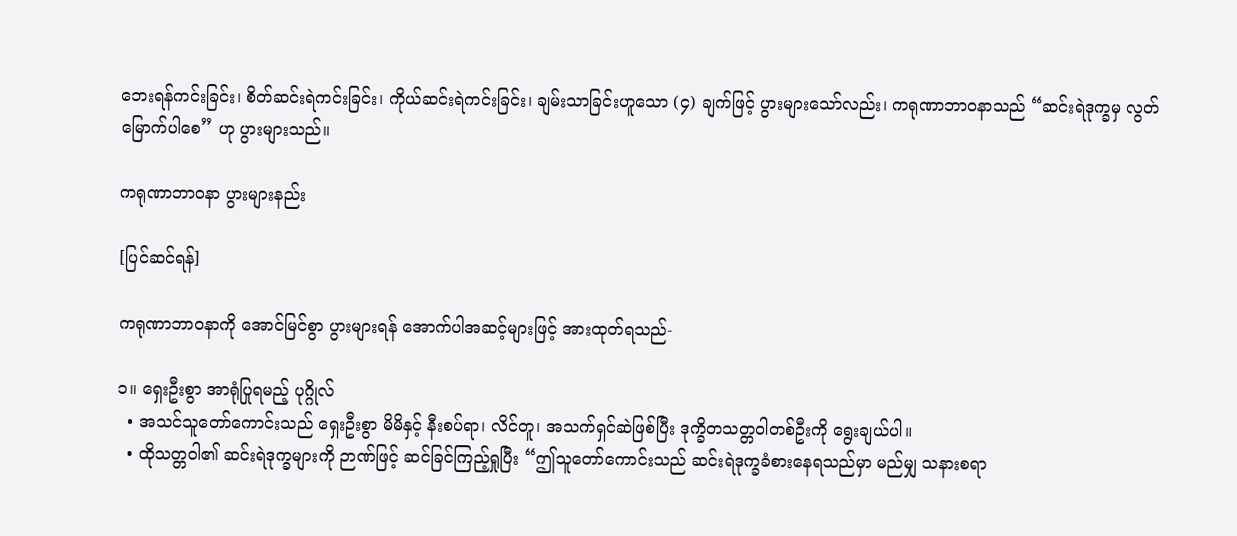ဘေးရန်ကင်းခြင်း၊ စိတ်ဆင်းရဲကင်းခြင်း၊ ကိုယ်ဆင်းရဲကင်းခြင်း၊ ချမ်းသာခြင်းဟူသော (၄) ချက်ဖြင့် ပွားများသော်လည်း၊ ကရုဏာဘာဝနာသည် “ဆင်းရဲဒုက္ခမှ လွတ်မြောက်ပါစေ” ဟု ပွားများသည်။

ကရုဏာဘာဝနာ ပွားများနည်း

[ပြင်ဆင်ရန်]

ကရုဏာဘာဝနာကို အောင်မြင်စွာ ပွားများရန် အောက်ပါအဆင့်များဖြင့် အားထုတ်ရသည်-

၁။ ရှေးဦးစွာ အာရုံပြုရမည့် ပုဂ္ဂိုလ်
  • အသင်သူတော်ကောင်းသည် ရှေးဦးစွာ မိမိနှင့် နီးစပ်ရာ၊ လိင်တူ၊ အသက်ရှင်ဆဲဖြစ်ပြီး ဒုက္ခိတသတ္တဝါတစ်ဦးကို ရွေးချယ်ပါ။
  • ထိုသတ္တဝါ၏ ဆင်းရဲဒုက္ခများကို ဉာဏ်ဖြင့် ဆင်ခြင်ကြည့်ရှုပြီး “ဤသူတော်ကောင်းသည် ဆင်းရဲဒုက္ခခံစားနေရသည်မှာ မည်မျှ သနားစရာ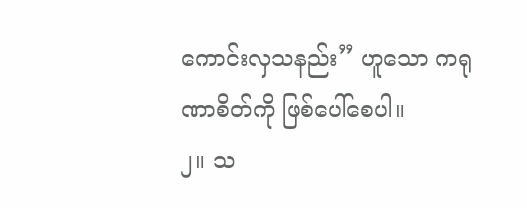ကောင်းလှသနည်း” ဟူသော ကရုဏာစိတ်ကို ဖြစ်ပေါ်စေပါ။
၂။ သ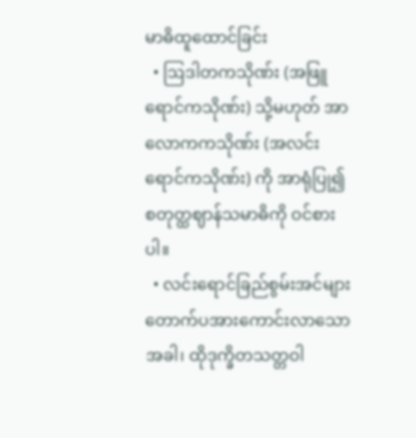မာဓိထူထောင်ခြင်း
  • ဩဒါတကသိုဏ်း (အဖြူရောင်ကသိုဏ်း) သို့မဟုတ် အာလောကကသိုဏ်း (အလင်းရောင်ကသိုဏ်း) ကို အာရုံပြု၍ စတုတ္ထဈာန်သမာဓိကို ဝင်စားပါ။
  • လင်းရောင်ခြည်စွမ်းအင်များ တောက်ပအားကောင်းလာသောအခါ၊ ထိုဒုက္ခိတသတ္တဝါ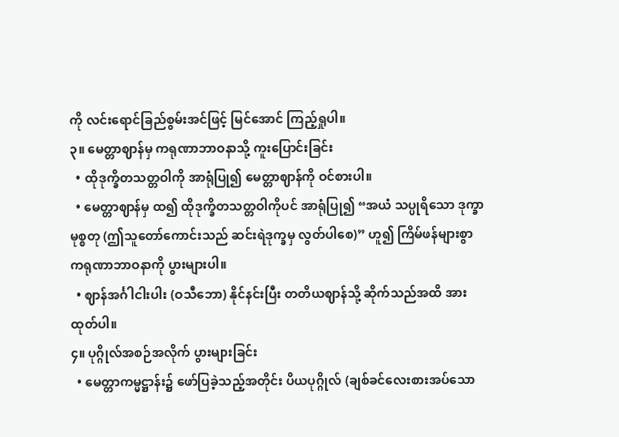ကို လင်းရောင်ခြည်စွမ်းအင်ဖြင့် မြင်အောင် ကြည့်ရှုပါ။
၃။ မေတ္တာဈာန်မှ ကရုဏာဘာဝနာသို့ ကူးပြောင်းခြင်း
  • ထိုဒုက္ခိတသတ္တဝါကို အာရုံပြု၍ မေတ္တာဈာန်ကို ဝင်စားပါ။
  • မေတ္တာဈာန်မှ ထ၍ ထိုဒုက္ခိတသတ္တဝါကိုပင် အာရုံပြု၍ “အယံ သပ္ပုရိသော ဒုက္ခာ မုစ္စတု (ဤသူတော်ကောင်းသည် ဆင်းရဲဒုက္ခမှ လွတ်ပါစေ)” ဟူ၍ ကြိမ်ဖန်များစွာ ကရုဏာဘာဝနာကို ပွားများပါ။
  • ဈာန်အင်္ဂါငါးပါး (ဝသီဘော) နိုင်နင်းပြီး တတိယဈာန်သို့ ဆိုက်သည်အထိ အားထုတ်ပါ။
၄။ ပုဂ္ဂိုလ်အစဉ်အလိုက် ပွားများခြင်း
  • မေတ္တာကမ္မဋ္ဌာန်း၌ ဖော်ပြခဲ့သည့်အတိုင်း ပိယပုဂ္ဂိုလ် (ချစ်ခင်လေးစားအပ်သော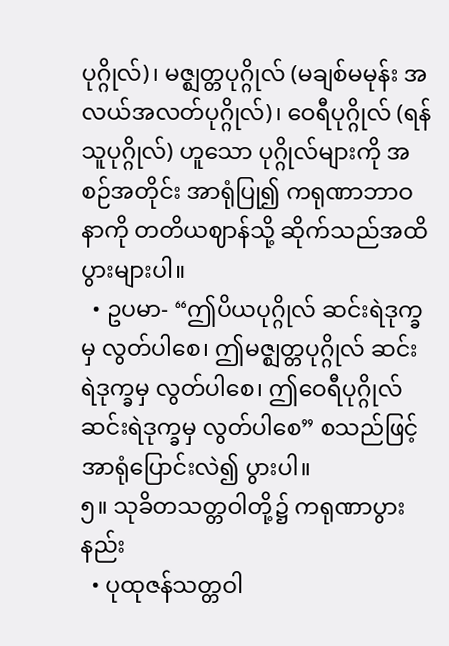ပုဂ္ဂိုလ်)၊ မဇ္ဈတ္တပုဂ္ဂိုလ် (မချစ်မမုန်း အလယ်အလတ်ပုဂ္ဂိုလ်)၊ ဝေရီပုဂ္ဂိုလ် (ရန်သူပုဂ္ဂိုလ်) ဟူသော ပုဂ္ဂိုလ်များကို အစဉ်အတိုင်း အာရုံပြု၍ ကရုဏာဘာဝနာကို တတိယဈာန်သို့ ဆိုက်သည်အထိ ပွားများပါ။
  • ဥပမာ- “ဤပိယပုဂ္ဂိုလ် ဆင်းရဲဒုက္ခမှ လွတ်ပါစေ၊ ဤမဇ္ဈတ္တပုဂ္ဂိုလ် ဆင်းရဲဒုက္ခမှ လွတ်ပါစေ၊ ဤဝေရီပုဂ္ဂိုလ် ဆင်းရဲဒုက္ခမှ လွတ်ပါစေ” စသည်ဖြင့် အာရုံပြောင်းလဲ၍ ပွားပါ။
၅။ သုခိတသတ္တဝါတို့၌ ကရုဏာပွားနည်း
  • ပုထုဇန်သတ္တဝါ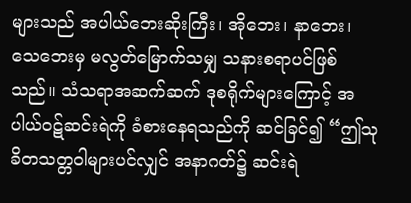များသည် အပါယ်ဘေးဆိုးကြီး၊ အိုဘေး၊ နာဘေး၊ သေဘေးမှ မလွတ်မြောက်သမျှ သနားစရာပင်ဖြစ်သည်။ သံသရာအဆက်ဆက် ဒုစရိုက်များကြောင့် အပါယ်ဝဋ်ဆင်းရဲကို ခံစားနေရသည်ကို ဆင်ခြင်၍ “ဤသုခိတသတ္တဝါများပင်လျှင် အနာဂတ်၌ ဆင်းရဲ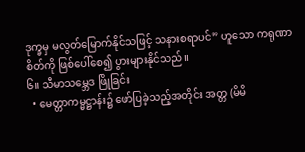ဒုက္ခမှ မလွတ်မြောက်နိုင်သဖြင့် သနားစရာပင်” ဟူသော ကရုဏာစိတ်ကို ဖြစ်ပေါ်စေ၍ ပွားများနိုင်သည်။
၆။ သီမာသမ္ဘေဒ ဖြိုခြင်း
  • မေတ္တာကမ္မဋ္ဌာန်း၌ ဖော်ပြခဲ့သည့်အတိုင်း အတ္တ (မိမိ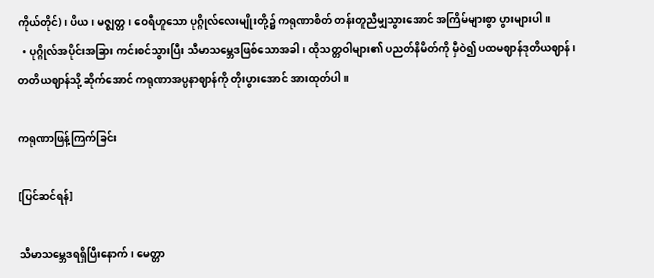ကိုယ်တိုင်)၊ ပိယ၊ မဇ္ဈတ္တ၊ ဝေရီဟူသော ပုဂ္ဂိုလ်လေးမျိုးတို့၌ ကရုဏာစိတ် တန်းတူညီမျှသွားအောင် အကြိမ်များစွာ ပွားများပါ။
  • ပုဂ္ဂိုလ်အပိုင်းအခြား ကင်းစင်သွားပြီး သီမာသမ္ဘေဒဖြစ်သောအခါ၊ ထိုသတ္တဝါများ၏ ပညတ်နိမိတ်ကို မှီဝဲ၍ ပထမဈာန်ဒုတိယဈာန်၊ တတိယဈာန်သို့ ဆိုက်အောင် ကရုဏာအပ္ပနာဈာန်ကို တိုးပွားအောင် အားထုတ်ပါ။

ကရုဏာဖြန့်ကြက်ခြင်း

[ပြင်ဆင်ရန်]

သီမာသမ္ဘေဒရရှိပြီးနောက်၊ မေတ္တာ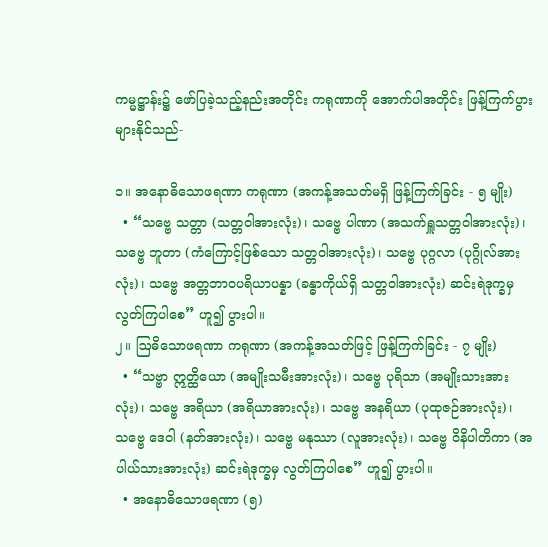ကမ္မဋ္ဌာန်း၌ ဖော်ပြခဲ့သည့်နည်းအတိုင်း ကရုဏာကို အောက်ပါအတိုင်း ဖြန့်ကြက်ပွားများနိုင်သည်-

၁။ အနောဓိသောဖရဏာ ကရုဏာ (အကန့်အသတ်မရှိ ဖြန့်ကြက်ခြင်း - ၅ မျိုး)
  • “သဗ္ဗေ သတ္တာ (သတ္တဝါအားလုံး)၊ သဗ္ဗေ ပါဏာ (အသက်ရှူသတ္တဝါအားလုံး)၊ သဗ္ဗေ ဘူတာ (ကံကြောင့်ဖြစ်သော သတ္တဝါအားလုံး)၊ သဗ္ဗေ ပုဂ္ဂလာ (ပုဂ္ဂိုလ်အားလုံး)၊ သဗ္ဗေ အတ္တဘာဝပရိယာပန္နာ (ခန္ဓာကိုယ်ရှိ သတ္တဝါအားလုံး) ဆင်းရဲဒုက္ခမှ လွတ်ကြပါစေ” ဟူ၍ ပွားပါ။
၂။ ဩဓိသောဖရဏာ ကရုဏာ (အကန့်အသတ်ဖြင့် ဖြန့်ကြက်ခြင်း - ၇ မျိုး)
  • “သဗ္ဗာ ဣတ္ထိယော (အမျိုးသမီးအားလုံး)၊ သဗ္ဗေ ပုရိသာ (အမျိုးသားအားလုံး)၊ သဗ္ဗေ အရိယာ (အရိယာအားလုံး)၊ သဗ္ဗေ အနရိယာ (ပုထုဇဉ်အားလုံး)၊ သဗ္ဗေ ဒေဝါ (နတ်အားလုံး)၊ သဗ္ဗေ မနုဿာ (လူအားလုံး)၊ သဗ္ဗေ ဝိနိပါတိကာ (အပါယ်သားအားလုံး) ဆင်းရဲဒုက္ခမှ လွတ်ကြပါစေ” ဟူ၍ ပွားပါ။
  • အနောဓိသောဖရဏာ (၅)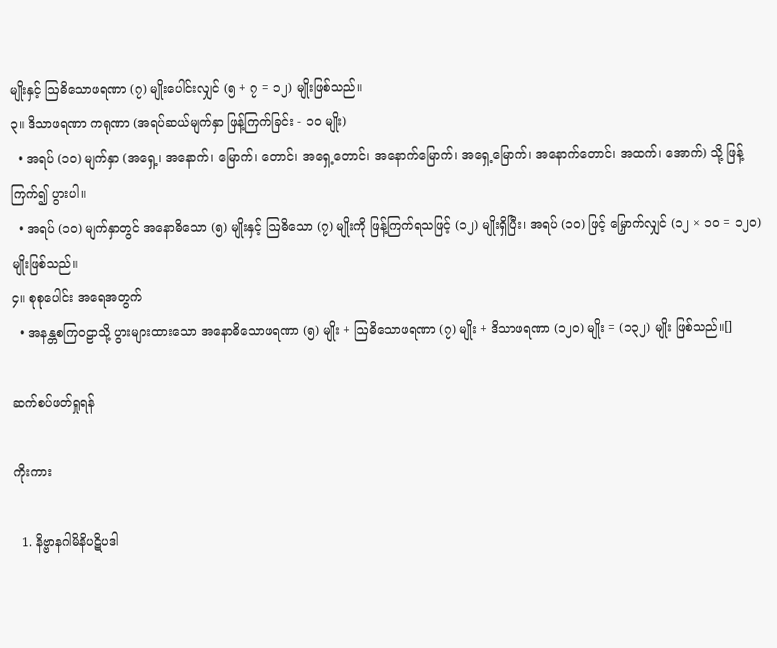မျိုးနှင့် ဩဓိသောဖရဏာ (၇) မျိုးပေါင်းလျှင် (၅ + ၇ = ၁၂) မျိုးဖြစ်သည်။
၃။ ဒိသာဖရဏာ ကရုဏာ (အရပ်ဆယ်မျက်နှာ ဖြန့်ကြက်ခြင်း - ၁၀ မျိုး)
  • အရပ် (၁၀) မျက်နှာ (အရှေ့၊ အနောက်၊ မြောက်၊ တောင်၊ အရှေ့တောင်၊ အနောက်မြောက်၊ အရှေ့မြောက်၊ အနောက်တောင်၊ အထက်၊ အောက်) သို့ ဖြန့်ကြက်၍ ပွားပါ။
  • အရပ် (၁၀) မျက်နှာတွင် အနောဓိသော (၅) မျိုးနှင့် ဩဓိသော (၇) မျိုးကို ဖြန့်ကြက်ရသဖြင့် (၁၂) မျိုးရှိပြီး၊ အရပ် (၁၀) ဖြင့် မြှောက်လျှင် (၁၂ × ၁၀ = ၁၂၀) မျိုးဖြစ်သည်။
၄။ စုစုပေါင်း အရေအတွက်
  • အနန္တစကြဝဠာသို့ ပွားများထားသော အနောဓိသောဖရဏာ (၅) မျိုး + ဩဓိသောဖရဏာ (၇) မျိုး + ဒိသာဖရဏာ (၁၂၀) မျိုး = (၁၃၂) မျိုး ဖြစ်သည်။[]

ဆက်စပ်ဖတ်ရှုရန်

ကိုးကား

  1. နိဗ္ဗာနဂါမိနိပဋိပဒါ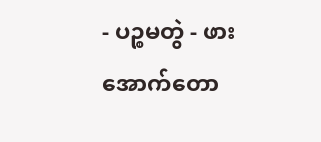- ပဉ္စမတွဲ - ဖားအောက်တော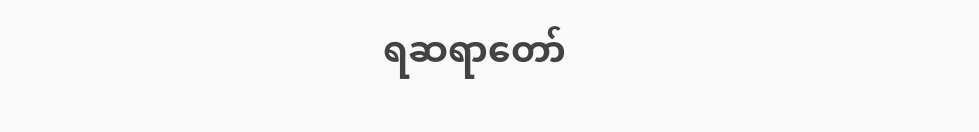ရဆရာတော်